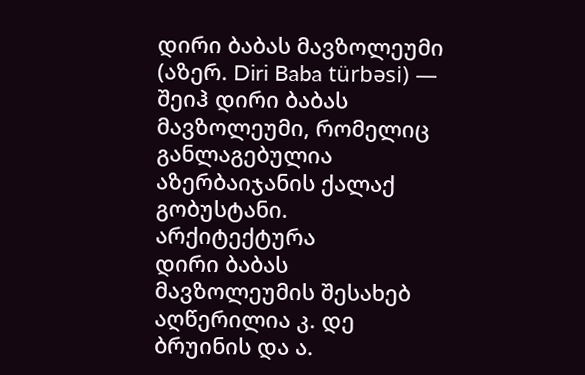დირი ბაბას მავზოლეუმი (აზერ. Diri Baba türbəsi) — შეიჰ დირი ბაბას მავზოლეუმი, რომელიც განლაგებულია აზერბაიჯანის ქალაქ გობუსტანი.
არქიტექტურა
დირი ბაბას მავზოლეუმის შესახებ აღწერილია კ. დე ბრუინის და ა.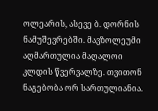ოლეარის, ასევე ბ. დორნის ნამუშევრებში. მავზოლეუმი აღმართულია მაღალოი კლდის წვერვალზე. თვითონ ნაგებობა ორ სართულიანია.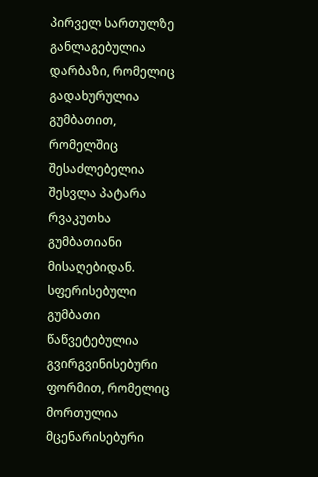პირველ სართულზე განლაგებულია დარბაზი, რომელიც გადახურულია გუმბათით, რომელშიც შესაძლებელია შესვლა პატარა რვაკუთხა გუმბათიანი მისაღებიდან. სფერისებული გუმბათი წაწვეტებულია გვირგვინისებური ფორმით, რომელიც მორთულია მცენარისებური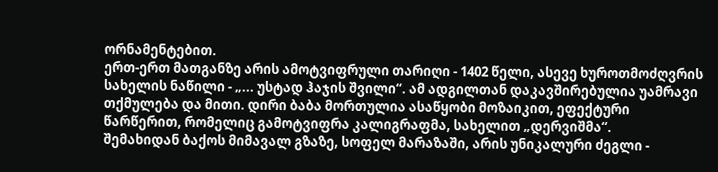ორნამენტებით.
ერთ-ერთ მათგანზე არის ამოტვიფრული თარიღი - 1402 წელი, ასევე ხუროთმოძღვრის სახელის ნაწილი - „... უსტად ჰაჯის შვილი“. ამ ადგილთან დაკავშირებულია უამრავი თქმულება და მითი. დირი ბაბა მორთულია ასაწყობი მოზაიკით, ეფექტური წარწერით, რომელიც გამოტვიფრა კალიგრაფმა, სახელით „დერვიშმა“.
შემახიდან ბაქოს მიმავალ გზაზე, სოფელ მარაზაში, არის უნიკალური ძეგლი -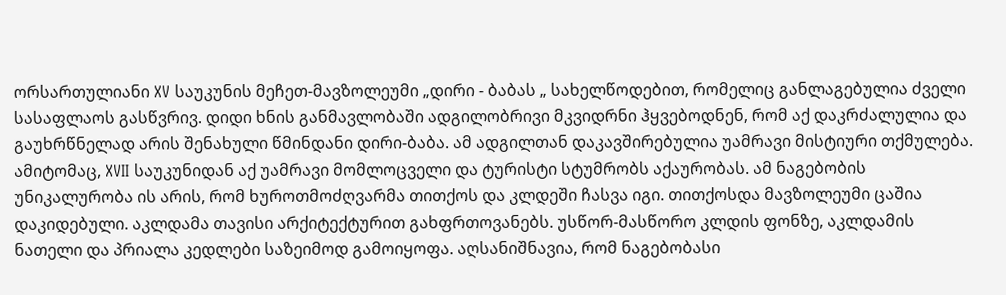ორსართულიანი XV საუკუნის მეჩეთ-მავზოლეუმი „დირი - ბაბას „ სახელწოდებით, რომელიც განლაგებულია ძველი სასაფლაოს გასწვრივ. დიდი ხნის განმავლობაში ადგილობრივი მკვიდრნი ჰყვებოდნენ, რომ აქ დაკრძალულია და გაუხრწნელად არის შენახული წმინდანი დირი-ბაბა. ამ ადგილთან დაკავშირებულია უამრავი მისტიური თქმულება. ამიტომაც, XVII საუკუნიდან აქ უამრავი მომლოცველი და ტურისტი სტუმრობს აქაურობას. ამ ნაგებობის უნიკალურობა ის არის, რომ ხუროთმოძღვარმა თითქოს და კლდეში ჩასვა იგი. თითქოსდა მავზოლეუმი ცაშია დაკიდებული. აკლდამა თავისი არქიტექტურით გახფრთოვანებს. უსწორ-მასწორო კლდის ფონზე, აკლდამის ნათელი და პრიალა კედლები საზეიმოდ გამოიყოფა. აღსანიშნავია, რომ ნაგებობასი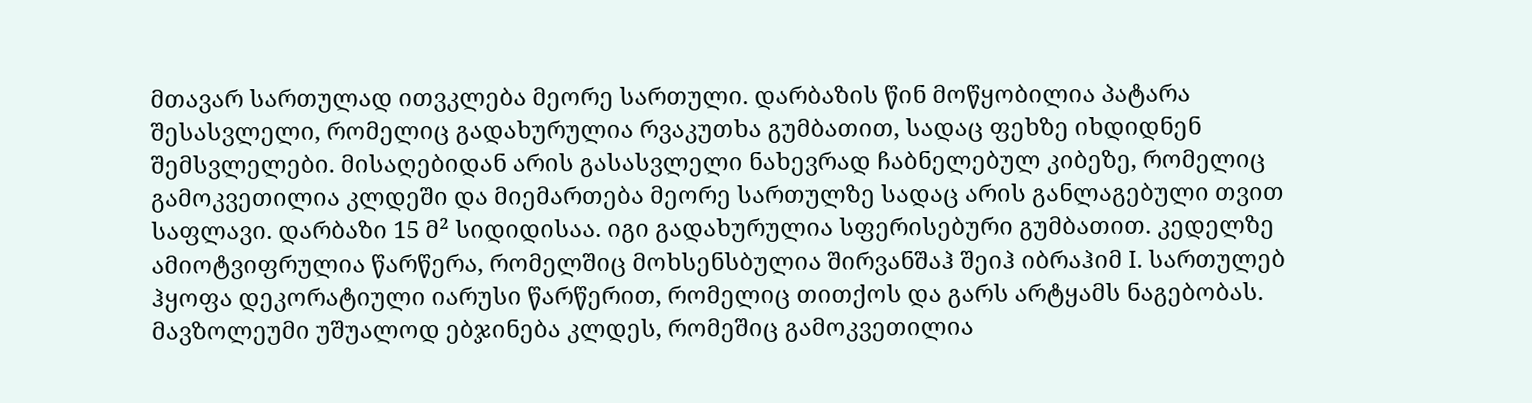მთავარ სართულად ითვკლება მეორე სართული. დარბაზის წინ მოწყობილია პატარა შესასვლელი, რომელიც გადახურულია რვაკუთხა გუმბათით, სადაც ფეხზე იხდიდნენ შემსვლელები. მისაღებიდან არის გასასვლელი ნახევრად ჩაბნელებულ კიბეზე, რომელიც გამოკვეთილია კლდეში და მიემართება მეორე სართულზე სადაც არის განლაგებული თვით საფლავი. დარბაზი 15 მ² სიდიდისაა. იგი გადახურულია სფერისებური გუმბათით. კედელზე ამიოტვიფრულია წარწერა, რომელშიც მოხსენსბულია შირვანშაჰ შეიჰ იბრაჰიმ I. სართულებ ჰყოფა დეკორატიული იარუსი წარწერით, რომელიც თითქოს და გარს არტყამს ნაგებობას. მავზოლეუმი უშუალოდ ებჯინება კლდეს, რომეშიც გამოკვეთილია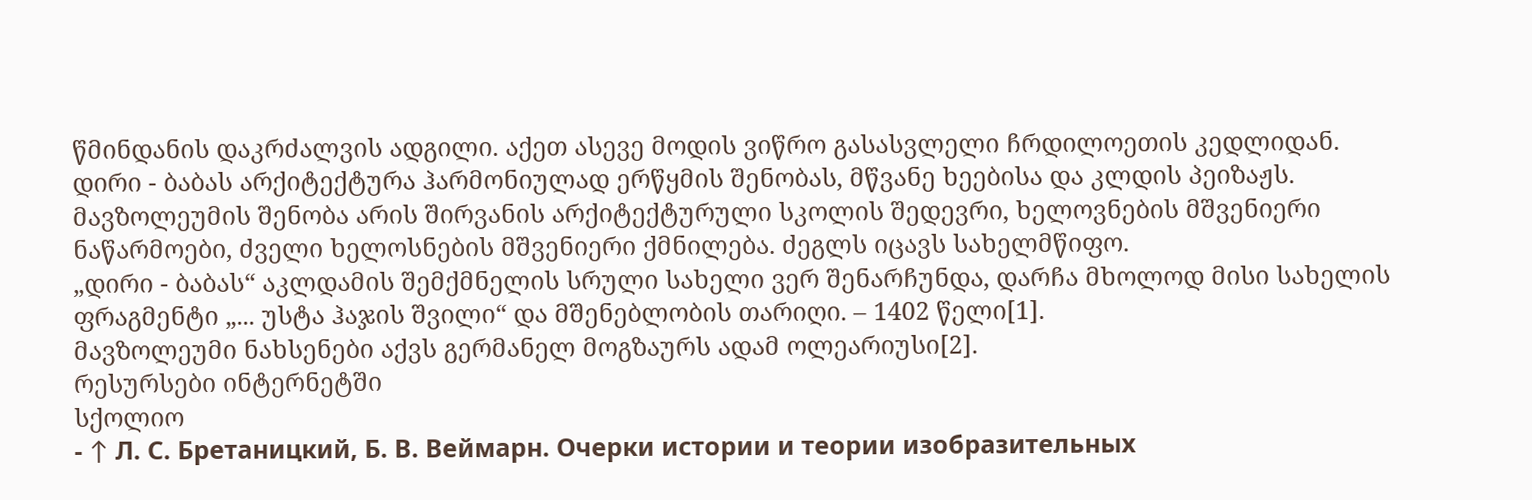წმინდანის დაკრძალვის ადგილი. აქეთ ასევე მოდის ვიწრო გასასვლელი ჩრდილოეთის კედლიდან.
დირი - ბაბას არქიტექტურა ჰარმონიულად ერწყმის შენობას, მწვანე ხეებისა და კლდის პეიზაჟს. მავზოლეუმის შენობა არის შირვანის არქიტექტურული სკოლის შედევრი, ხელოვნების მშვენიერი ნაწარმოები, ძველი ხელოსნების მშვენიერი ქმნილება. ძეგლს იცავს სახელმწიფო.
„დირი - ბაბას“ აკლდამის შემქმნელის სრული სახელი ვერ შენარჩუნდა, დარჩა მხოლოდ მისი სახელის ფრაგმენტი „... უსტა ჰაჯის შვილი“ და მშენებლობის თარიღი. – 1402 წელი[1].
მავზოლეუმი ნახსენები აქვს გერმანელ მოგზაურს ადამ ოლეარიუსი[2].
რესურსები ინტერნეტში
სქოლიო
- ↑ Л. С. Бретаницкий, Б. В. Веймарн. Очерки истории и теории изобразительных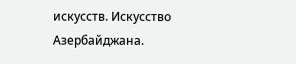искусств. Искусство Азербайджана.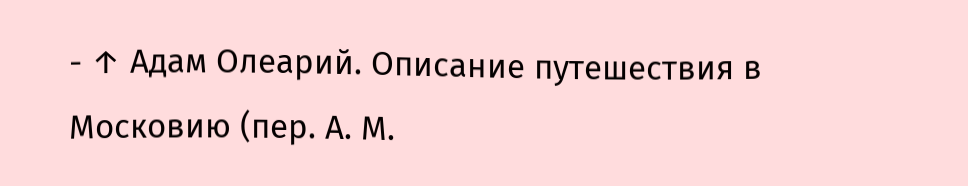- ↑ Адам Олеарий. Описание путешествия в Московию (пер. А. М.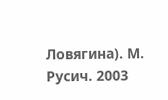Ловягина). М. Русич. 2003